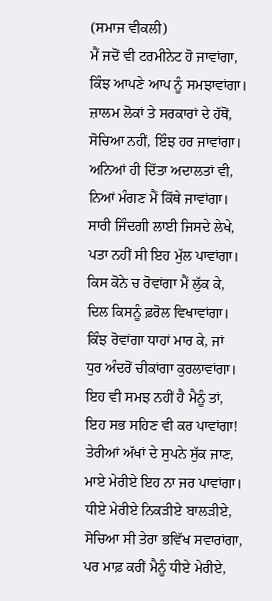(ਸਮਾਜ ਵੀਕਲੀ)
ਮੈਂ ਜਦੋਂ ਵੀ ਟਰਮੀਨੇਟ ਹੋ ਜਾਵਾਂਗਾ,
ਕਿੰਝ ਆਪਣੇ ਆਪ ਨੂੰ ਸਮਝਾਵਾਂਗਾ।
ਜ਼ਾਲਮ ਲੋਕਾਂ ਤੇ ਸਰਕਾਰਾਂ ਦੇ ਹੱਥੋਂ,
ਸੋਚਿਆ ਨਹੀਂ, ਇੰਝ ਹਰ ਜਾਵਾਂਗਾ।
ਅਨਿਆਂ ਹੀ ਦਿੱਤਾ ਅਦਾਲਤਾਂ ਵੀ,
ਨਿਆਂ ਮੰਗਣ ਮੈਂ ਕਿੱਥੇ ਜਾਵਾਂਗਾ।
ਸਾਰੀ ਜਿੰਦਗੀ ਲਾਈ ਜਿਸਦੇ ਲੇਖੇ,
ਪਤਾ ਨਹੀਂ ਸੀ ਇਹ ਮੁੱਲ ਪਾਵਾਂਗਾ।
ਕਿਸ ਕੋਨੇ ਚ ਰੋਵਾਂਗਾ ਮੈਂ ਲੁੱਕ ਕੇ,
ਦਿਲ ਕਿਸਨੂੰ ਫ਼ਰੋਲ ਵਿਖਾਵਾਂਗਾ।
ਕਿੰਝ ਰੋਵਾਂਗਾ ਧਾਹਾਂ ਮਾਰ ਕੇ, ਜਾਂ
ਧੁਰ ਅੰਦਰੋਂ ਚੀਕਾਂਗਾ ਕੁਰਲਾਵਾਂਗਾ।
ਇਹ ਵੀ ਸਮਝ ਨਹੀਂ ਹੈ ਮੈਨੂੰ ਤਾਂ,
ਇਹ ਸਭ ਸਹਿਣ ਵੀ ਕਰ ਪਾਵਾਂਗਾ!
ਤੇਰੀਆਂ ਅੱਖਾਂ ਦੇ ਸੁਪਨੇ ਸੁੱਕ ਜਾਣ,
ਮਾਏ ਮੇਰੀਏ ਇਹ ਨਾ ਜਰ ਪਾਵਾਂਗਾ।
ਧੀਏ ਮੇਰੀਏ ਨਿਕੜੀਏ ਬਾਲੜੀਏ,
ਸੋਚਿਆ ਸੀ ਤੇਰਾ ਭਵਿੱਖ ਸਵਾਰਾਂਗਾ,
ਪਰ ਮਾਫ਼ ਕਰੀਂ ਮੈਨੂੰ ਧੀਏ ਮੇਰੀਏ,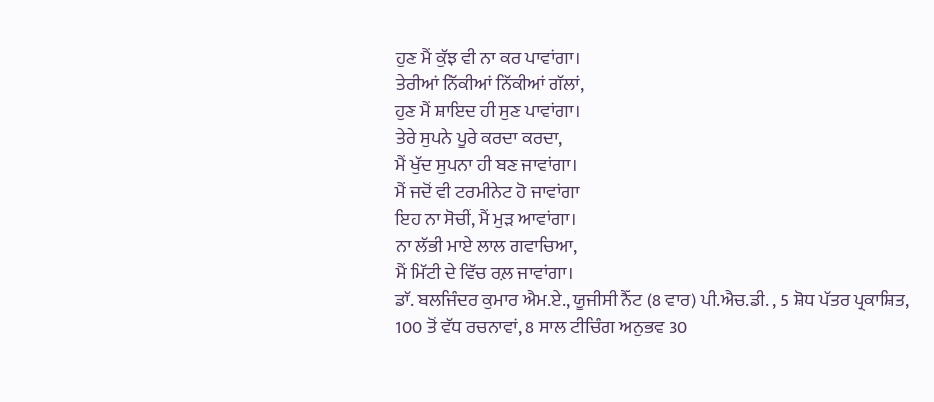ਹੁਣ ਮੈਂ ਕੁੱਝ ਵੀ ਨਾ ਕਰ ਪਾਵਾਂਗਾ।
ਤੇਰੀਆਂ ਨਿੱਕੀਆਂ ਨਿੱਕੀਆਂ ਗੱਲਾਂ,
ਹੁਣ ਮੈਂ ਸ਼ਾਇਦ ਹੀ ਸੁਣ ਪਾਵਾਂਗਾ।
ਤੇਰੇ ਸੁਪਨੇ ਪੂਰੇ ਕਰਦਾ ਕਰਦਾ,
ਮੈਂ ਖੁੱਦ ਸੁਪਨਾ ਹੀ ਬਣ ਜਾਵਾਂਗਾ।
ਮੈਂ ਜਦੋਂ ਵੀ ਟਰਮੀਨੇਟ ਹੋ ਜਾਵਾਂਗਾ
ਇਹ ਨਾ ਸੋਚੀਂ, ਮੈਂ ਮੁੜ ਆਵਾਂਗਾ।
ਨਾ ਲੱਭੀ ਮਾਏ ਲਾਲ ਗਵਾਚਿਆ,
ਮੈਂ ਮਿੱਟੀ ਦੇ ਵਿੱਚ ਰਲ਼ ਜਾਵਾਂਗਾ।
ਡਾੱ. ਬਲਜਿੰਦਰ ਕੁਮਾਰ ਐਮ.ਏ., ਯੂਜੀਸੀ ਨੈੱਟ (8 ਵਾਰ) ਪੀ.ਐਚ.ਡੀ. , 5 ਸ਼ੋਧ ਪੱਤਰ ਪ੍ਰਕਾਸ਼ਿਤ,
100 ਤੋਂ ਵੱਧ ਰਚਨਾਵਾਂ, 8 ਸਾਲ ਟੀਚਿੰਗ ਅਨੁਭਵ 30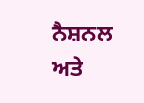ਨੈਸ਼ਨਲ ਅਤੇ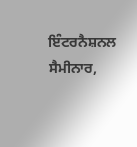ਇੰਟਰਨੈਸ਼ਨਲ ਸੈਮੀਨਾਰ,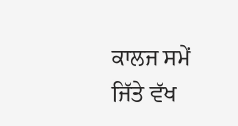ਕਾਲਜ ਸਮੇਂ ਜਿੱਤੇ ਵੱਖ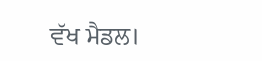ਵੱਖ ਮੈਡਲ।